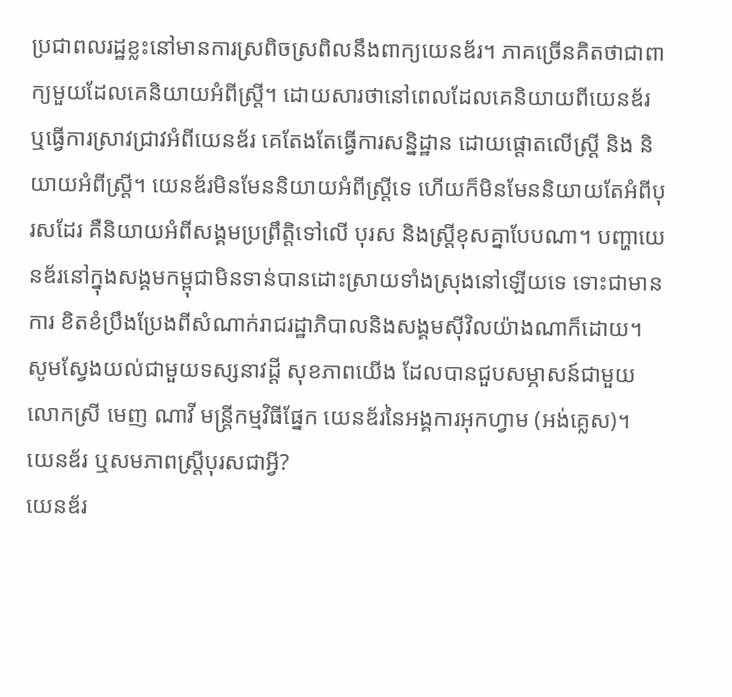ប្រជាពលរដ្ឋខ្លះនៅមានការស្រពិចស្រពិលនឹងពាក្យយេនឌ័រ។ ភាគច្រើនគិតថាជាពាក្យមួយដែលគេនិយាយអំពីស្ដ្រី។ ដោយសារថានៅពេលដែលគេនិយាយពីយេនឌ័រ ឬធ្វើការស្រាវជ្រាវអំពីយេនឌ័រ គេតែងតែធ្វើការសន្និដ្ឋាន ដោយផ្ដោតលើស្ដ្រី និង និយាយអំពីស្ដ្រី។ យេនឌ័រមិនមែននិយាយអំពីស្ដ្រីទេ ហើយក៏មិនមែននិយាយតែអំពីបុរសដែរ គឺនិយាយអំពីសង្គមប្រព្រឹត្ដិទៅលើ បុរស និងស្ដ្រីខុសគ្នាបែបណា។ បញ្ហាយេនឌ័រនៅក្នុងសង្គមកម្ពុជាមិនទាន់បានដោះស្រាយទាំងស្រុងនៅឡើយទេ ទោះជាមានការ ខិតខំប្រឹងប្រែងពីសំណាក់រាជរដ្ឋាភិបាលនិងសង្គមស៊ីវិលយ៉ាងណាក៏ដោយ។
សូមស្វែងយល់ជាមួយទស្សនាវដ្ដី សុខភាពយើង ដែលបានជួបសម្ភាសន៍ជាមួយលោកស្រី មេញ ណាវី មន្ដ្រីកម្មវិធីផ្នែក យេនឌ័រនៃអង្គការអុកហ្វាម (អង់គ្លេស)។
យេនឌ័រ ឬសមភាពស្ដ្រីបុរសជាអ្វី?
យេនឌ័រ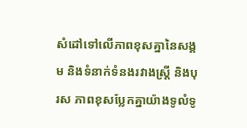សំដៅទៅលើភាពខុសគ្នានៃសង្គម និងទំនាក់ទំនងរវាងស្ដ្រី និងបុរស ភាពខុសប្លែកគ្នាយ៉ាងទូលំទូ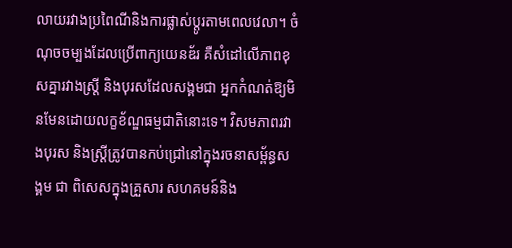លាយរវាងប្រពៃណីនិងការផ្លាស់ប្ដូរតាមពេលវេលា។ ចំណុចចម្បងដែលប្រើពាក្យយេនឌ័រ គឺសំដៅលើភាពខុសគ្នារវាងស្ដ្រី និងបុរសដែលសង្គមជា អ្នកកំណត់ឱ្យមិនមែនដោយលក្ខខ័ណ្ឌធម្មជាតិនោះទេ។ វិសមភាពរវាងបុរស និងស្ដ្រីត្រូវបានកប់ជ្រៅនៅក្នុងរចនាសម្ព័ន្ធសង្គម ជា ពិសេសក្នុងគ្រួសារ សហគមន៍និង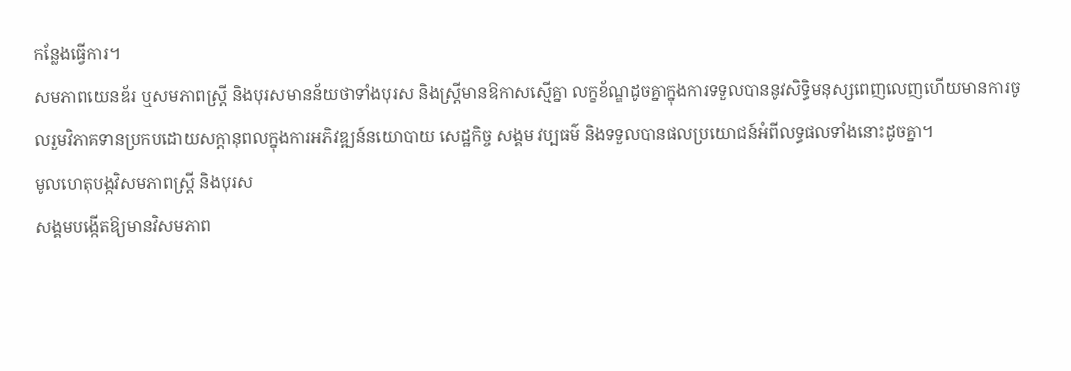កន្លែងធ្វើការ។
សមភាពយេនឌ័រ ឬសមភាពស្ដ្រី និងបុរសមានន័យថាទាំងបុរស និងស្ដ្រីមានឱកាសស្មើគ្នា លក្ខខ័ណ្ឌដូចគ្នាក្នុងការទទួលបាននូវសិទ្ធិមនុស្សពេញលេញហើយមានការចូលរួមវិភាគទានប្រកបដោយសក្ដានុពលក្នុងការអភិវឌ្ឍន៍នយោបាយ សេដ្ឋកិច្ច សង្គម វប្បធម៌ និងទទួលបានផលប្រយោជន៍អំពីលទ្ធផលទាំងនោះដូចគ្នា។
មូលហេតុបង្កវិសមភាពស្ដ្រី និងបុរស
សង្គមបង្កើតឱ្យមានវិសមភាព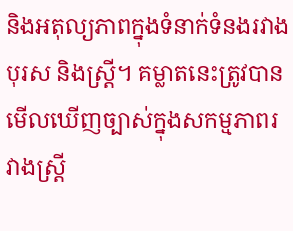និងអតុល្យភាពក្នុងទំនាក់ទំនងរវាងបុរស និងស្ដ្រី។ គម្លាតនេះត្រូវបានមើលឃើញច្បាស់ក្នុងសកម្មភាពរវាងស្ដ្រី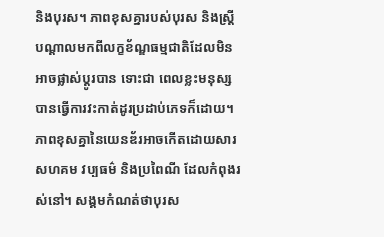និងបុរស។ ភាពខុសគ្នារបស់បុរស និងស្ដ្រីបណ្ដាលមកពីលក្ខខ័ណ្ឌធម្មជាតិដែលមិនអាចផ្លាស់ប្ដូរបាន ទោះជា ពេលខ្លះមនុស្សបានធ្វើការវះកាត់ដូរប្រដាប់ភេទក៏ដោយ។ ភាពខុសគ្នានៃយេនឌ័រអាចកើតដោយសារសហគម វប្បធម៌ និងប្រពៃណី ដែលកំពុងរស់នៅ។ សង្គមកំណត់ថាបុរស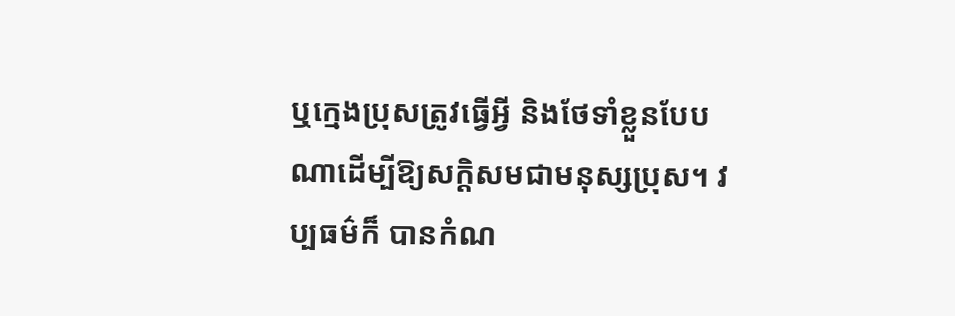ឬក្មេងប្រុសត្រូវធ្វើអ្វី និងថែទាំខ្លួនបែបណាដើម្បីឱ្យសក្ដិសមជាមនុស្សប្រុស។ វប្បធម៌ក៏ បានកំណ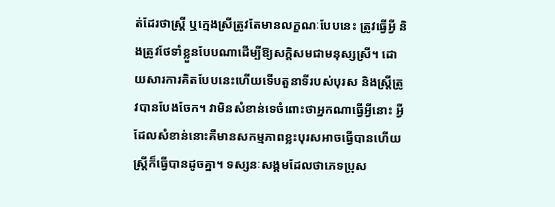ត់ដែរថាស្ដ្រី ឬក្មេងស្រីត្រូវតែមានលក្ខណៈបែបនេះ ត្រូវធ្វើអ្វី និងត្រូវថែទាំខ្លួនបែបណាដើម្បីឱ្យសក្ដិសមជាមនុស្សស្រី។ ដោយសារការគិតបែបនេះហើយទើបតួនាទីរបស់បុរស និងស្ដ្រីត្រូវបានបែងចែក។ វាមិនសំខាន់ទេចំពោះថាអ្នកណាធ្វើអ្វីនោះ អ្វី ដែលសំខាន់នោះគឺមានសកម្មភាពខ្លះបុរសអាចធ្វើបានហើយស្ដ្រីក៏ធ្វើបានដូចគ្នា។ ទស្សនៈសង្គមដែលថាភេទប្រុស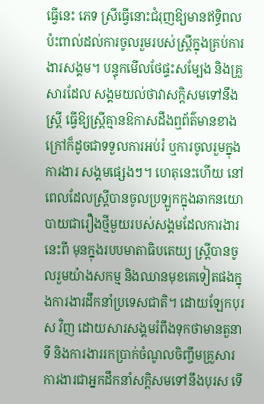ធ្វើនេះ ភេទ ស្រីធ្វើនោះជំរុញឱ្យមានឥទ្ធិពលប៉ះពាល់ដល់ការចូលរួមរបស់ស្ដ្រីក្នុងគ្រប់ការងារសង្គម។ បន្ទុកមើលថែផ្ទះសម្បែង និងគ្រួសារដែល សង្គមយល់ថាវាសក្ដិសមទៅនឹងស្ដ្រី ធ្វើឱ្យស្ដ្រីគ្មានឱកាសដឹងឮព័ត៌មានខាងក្រៅក៏ដូចជាទទួលការអប់រំ ឬការចូលរួមក្នុងការងារ សង្គមផ្សេងៗ។ ហេតុនេះហើយ នៅពេលដែលស្ដ្រីបានចូលប្រឡូកក្នុងឆាកនយោបាយជារឿងថ្មីមួយរបស់សង្គមដែលការងារនេះពី មុនក្នុងរបបមាតាធិបតេយ្យ ស្ដ្រីបានចូលរួមយ៉ាងសកម្ម និងឈានមុខគេទៀតផងក្នុងការងារដឹកនាំប្រទេសជាតិ។ ដោយឡែកបុរស វិញ ដោយសារសង្គមរំពឹងទុកថាមានតួនាទី និងការងាររកប្រាក់ចំណូលចិញ្ចឹមគ្រួសារការងារជាអ្នកដឹកនាំសក្ដិសមទៅនឹងបុរស ទើ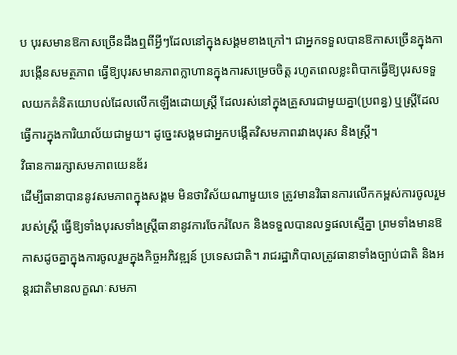ប បុរសមានឱកាសច្រើនដឹងឮពីអ្វីៗដែលនៅក្នុងសង្គមខាងក្រៅ។ ជាអ្នកទទួលបានឱកាសច្រើនក្នុងការបង្កើនសមត្ថភាព ធ្វើឱ្យបុរសមានភាពក្លាហានក្នុងការសម្រេចចិត្ដ រហូតពេលខ្លះពិបាកធ្វើឱ្យបុរសទទួលយកគំនិតយោបល់ដែលលើកឡើងដោយស្ដ្រី ដែលរស់នៅក្នុងគ្រួសារជាមួយគ្នា(ប្រពន្ធ) ឬស្ដ្រីដែលធ្វើការក្នុងការិយាល័យជាមួយ។ ដូច្នេះសង្គមជាអ្នកបង្កើតវិសមភាពរវាងបុរស និងស្ដ្រី។
វិធានការរក្សាសមភាពយេនឌ័រ
ដើម្បីធានាបាននូវសមភាពក្នុងសង្គម មិនថាវិស័យណាមួយទេ ត្រូវមានវិធានការលើកកម្ពស់ការចូលរួមរបស់ស្ដ្រី ធ្វើឱ្យទាំងបុរសទាំងស្ដ្រីធានានូវការចែករំលែក និងទទួលបានលទ្ធផលស្មើគ្នា ព្រមទាំងមានឱកាសដូចគ្នាក្នុងការចូលរួមក្នុងកិច្ចអភិវឌ្ឍន៍ ប្រទេសជាតិ។ រាជរដ្ឋាភិបាលត្រូវធានាទាំងច្បាប់ជាតិ និងអន្ដរជាតិមានលក្ខណៈសមភា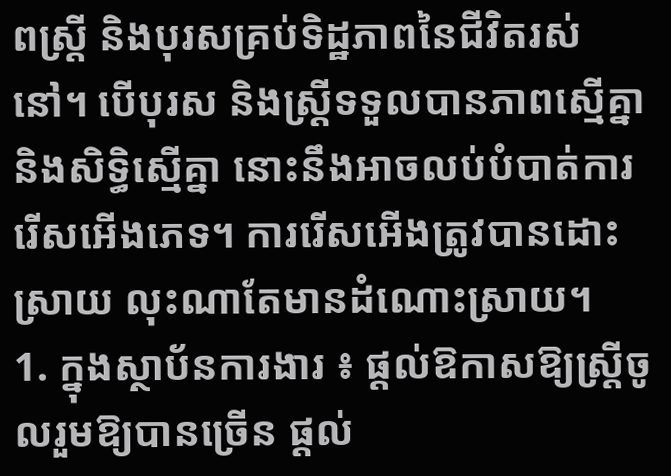ពស្ដ្រី និងបុរសគ្រប់ទិដ្ឋភាពនៃជីវិតរស់នៅ។ បើបុរស និងស្ដ្រីទទួលបានភាពស្មើគ្នានិងសិទ្ធិស្មើគ្នា នោះនឹងអាចលប់បំបាត់ការរើសអើងភេទ។ ការរើសអើងត្រូវបានដោះស្រាយ លុះណាតែមានដំណោះស្រាយ។
1. ក្នុងស្ថាប័នការងារ ៖ ផ្ដល់ឱកាសឱ្យស្ដ្រីចូលរួមឱ្យបានច្រើន ផ្ដល់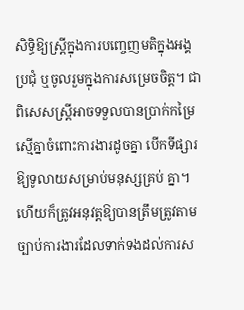សិទ្ធិឱ្យស្ដ្រីក្នុងការបញ្ចេញមតិក្នុងអង្គប្រជុំ ឬចូលរួមក្នុងការសម្រេចចិត្ដ។ ជាពិសេសស្ដ្រីអាចទទួលបានប្រាក់កម្រៃស្មើគ្នាចំពោះការងារដូចគ្នា បើកទីផ្សារឱ្យទូលាយសម្រាប់មនុស្សគ្រប់ គ្នា។ ហើយក៏ត្រូវអនុវត្ដឱ្យបានត្រឹមត្រូវតាមច្បាប់ការងារដែលទាក់ទងដល់ការស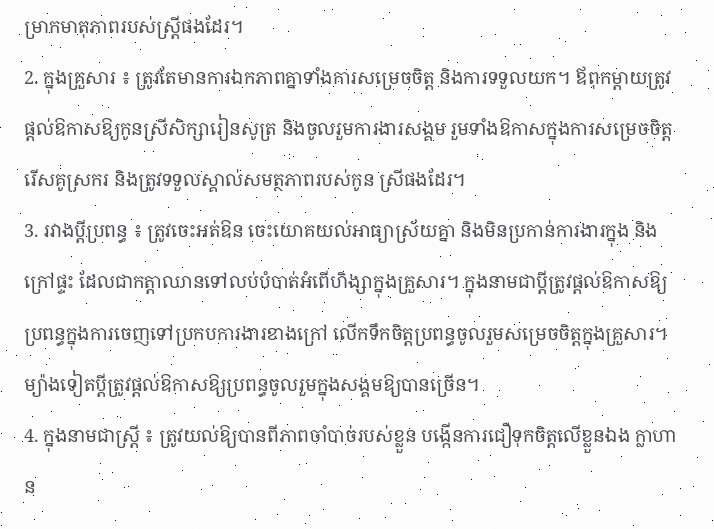ម្រាកមាតុភាពរបស់ស្ដ្រីផងដែរ។
2. ក្នុងគ្រួសារ ៖ ត្រូវតែមានការឯកភាពគ្នាទាំងការសម្រេចចិត្ដ និងការទទួលយក។ ឪពុកម្ដាយត្រូវផ្ដល់ឱកាសឱ្យកូនស្រីសិក្សារៀនសូត្រ និងចូលរួមការងារសង្គម រួមទាំងឱកាសក្នុងការសម្រេចចិត្ដរើសគូស្រករ និងត្រូវទទួលស្គាល់សមត្ថភាពរបស់កូន ស្រីផងដែរ។
3. រវាងប្ដីប្រពន្ធ ៖ ត្រូវចេះអត់ឱន ចេះយោគយល់អាធ្យាស្រ័យគ្នា និងមិនប្រកាន់ការងារក្នុង និងក្រៅផ្ទះ ដែលជាកត្ដាឈានទៅលប់បំបាត់អំពើហិង្សាក្នុងគ្រួសារ។ ក្នុងនាមជាប្ដីត្រូវផ្ដល់ឱកាសឱ្យប្រពន្ធក្នុងការចេញទៅប្រកបការងារខាងក្រៅ លើកទឹកចិត្ដប្រពន្ធចូលរួមសម្រេចចិត្ដក្នុងគ្រួសារ។ ម្យ៉ាងទៀតប្ដីត្រូវផ្ដល់ឱកាសឱ្យប្រពន្ធចូលរួមក្នុងសង្គមឱ្យបានច្រើន។
4. ក្នុងនាមជាស្ដ្រី ៖ ត្រូវយល់ឱ្យបានពីភាពចាំបាច់របស់ខ្លួន បង្កើនការជឿទុកចិត្ដលើខ្លួនឯង ក្លាហាន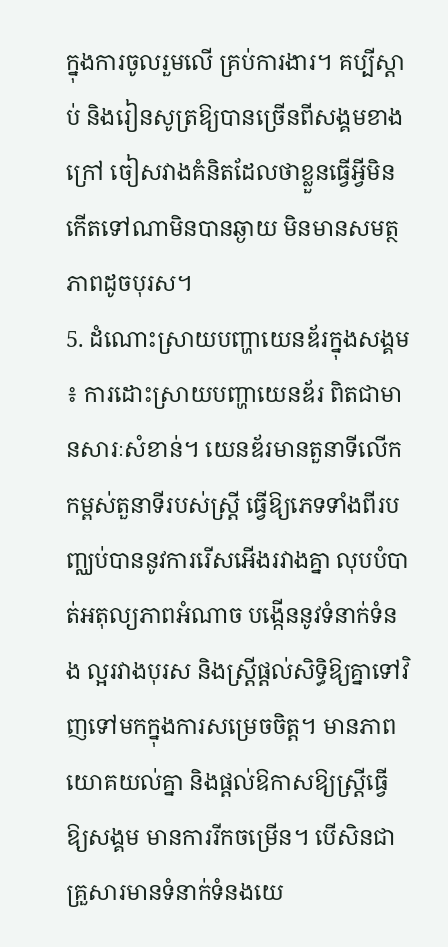ក្នុងការចូលរួមលើ គ្រប់ការងារ។ គប្បីស្ដាប់ និងរៀនសូត្រឱ្យបានច្រើនពីសង្គមខាងក្រៅ ចៀសវាងគំនិតដែលថាខ្លួនធ្វើអ្វីមិនកើតទៅណាមិនបានឆ្ងាយ មិនមានសមត្ថភាពដូចបុរស។
5. ដំណោះស្រាយបញ្ហាយេនឌ័រក្នុងសង្គម ៖ ការដោះស្រាយបញ្ហាយេនឌ័រ ពិតជាមានសារៈសំខាន់។ យេនឌ័រមានតួនាទីលើកកម្ពស់តួនាទីរបស់ស្ដ្រី ធ្វើឱ្យភេទទាំងពីរបញ្ឈប់បាននូវការរើសអើងរវាងគ្នា លុបបំបាត់អតុល្យភាពអំណាច បង្កើននូវទំនាក់ទំនង ល្អរវាងបុរស និងស្ដ្រីផ្ដល់សិទ្ធិឱ្យគ្នាទៅវិញទៅមកក្នុងការសម្រេចចិត្ដ។ មានភាពយោគយល់គ្នា និងផ្ដល់ឱកាសឱ្យស្ដ្រីធ្វើឱ្យសង្គម មានការរីកចម្រើន។ បើសិនជាគ្រួសារមានទំនាក់ទំនងយេ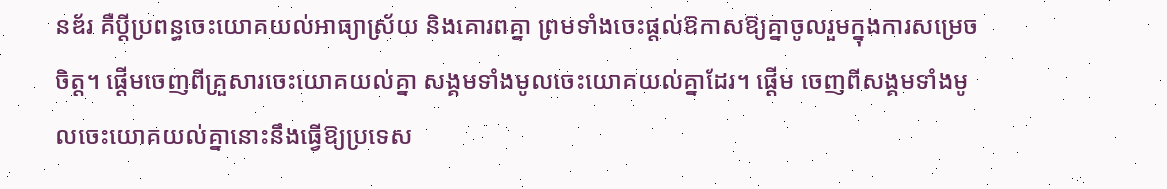នឌ័រ គឺប្ដីប្រពន្ធចេះយោគយល់អាធ្យាស្រ័យ និងគោរពគ្នា ព្រមទាំងចេះផ្ដល់ឱកាសឱ្យគ្នាចូលរួមក្នុងការសម្រេចចិត្ដ។ ផ្ដើមចេញពីគ្រួសារចេះយោគយល់គ្នា សង្គមទាំងមូលចេះយោគយល់គ្នាដែរ។ ផ្ដើម ចេញពីសង្គមទាំងមូលចេះយោគយល់គ្នានោះនឹងធ្វើឱ្យប្រទេស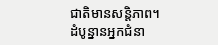ជាតិមានសន្ដិភាព។
ដំបូន្នានអ្នកជំនា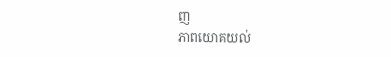ញ
ភាពយោគយល់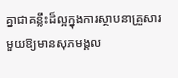គ្នាជាគន្លឹះដ៏ល្អក្នុងការស្ថាបនាគ្រួសារមួយឱ្យមានសុភមង្គល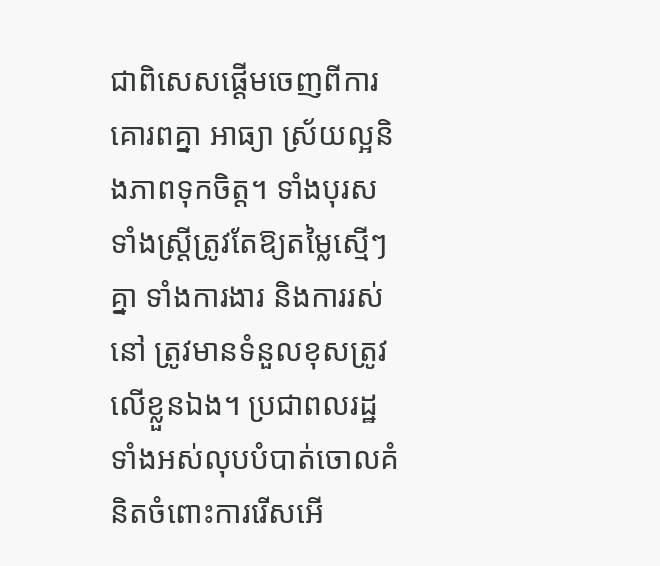ជាពិសេសផ្ដើមចេញពីការគោរពគ្នា អាធ្យា ស្រ័យល្អនិងភាពទុកចិត្ដ។ ទាំងបុរសទាំងស្ដ្រីត្រូវតែឱ្យតម្លៃស្មើៗគ្នា ទាំងការងារ និងការរស់នៅ ត្រូវមានទំនួលខុសត្រូវលើខ្លួនឯង។ ប្រជាពលរដ្ឋទាំងអស់លុបបំបាត់ចោលគំនិតចំពោះការរើសអើ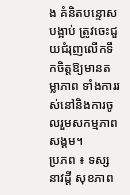ង គំនិតបន្ទោសបង្អាប់ ត្រូវចេះជួយជំរុញលើកទឹកចិត្ដឱ្យមានតម្លាភាព ទាំងការរស់នៅនិងការចូលរួមសកម្មភាពសង្គម។
ប្រភព ៖ ទស្សនាវដ្តី សុខភាព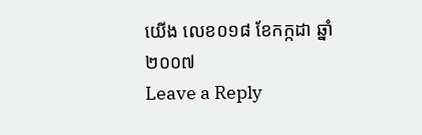យើង លេខ០១៨ ខែកក្កដា ឆ្នាំ២០០៧
Leave a Reply